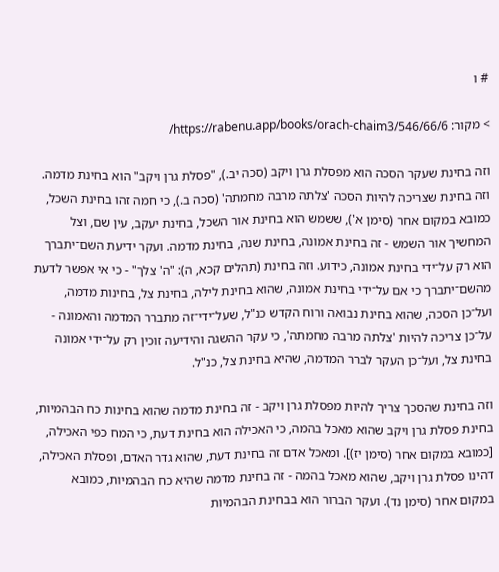# ו

> מקור: https://rabenu.app/books/orach-chaim3/546/66/6/

וזה בחינת שעקר הסכה הוא מפסלת גרן ויקב (סכה יב.), "פסלת גרן ויקב" הוא בחינת מדמה. וזה בחינת שצריכה להיות הסכה 'צלתה מרבה מחמתה' (סכה ב.), כי חמה זהו בחינת השכל, כמובא במקום אחר (סימן א'), ששמש הוא בחינת אור השכל, בחינת יעקב, עין שם, וצל המחשיך אור השמש - זה בחינת אמונה, בחינת שנה, בחינת מדמה. ועקר ידיעת השם־יתברך הוא רק על־ידי בחינת אמונה, כידוע. וזה בחינת (תהלים קכא, ה): "ה' צלך" - כי אי אפשר לדעת מהשם־יתברך כי אם על־ידי בחינת אמונה, שהוא בחינת לילה, בחינת צל, בחינות מדמה, ועל־כן הסכה, שהוא בחינת נבואה ורוח הקדש כנ"ל, שעל־ידי־זה מתברר המדמה והאמונה - על־כן צריכה להיות 'צלתה מרבה מחמתה', כי עקר ההשגה והידיעה זוכין רק על־ידי אמונה בחינת צל, ועל־כן העקר לברר המדמה, שהיא בחינת צל, כנ"ל.

וזה בחינת שהסכך צריך להיות מפסלת גרן ויקב - זה בחינת מדמה שהוא בחינות כח הבהמיות, בחינת פסלת גרן ויקב שהוא מאכל בהמה, כי האכילה הוא בחינת דעת, כי המח כפי האכילה, [כמובא במקום אחר (סימן יז)]. ומאכל אדם זה בחינת דעת, שהוא גדר האדם, ופסלת האכילה, דהינו פסלת גרן ויקב, שהוא מאכל בהמה - זה בחינת מדמה שהיא כח הבהמיות, כמובא במקום אחר (סימן נד). ועקר הברור הוא בבחינת הבהמיות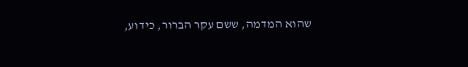שהוא המדמה, ששם עקר הברור, כידוע,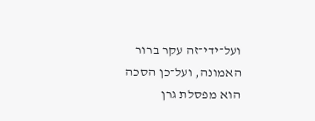ועל־ידי־זה עקר ברור האמונה, ועל־כן הסכה הוא מפסלת גרן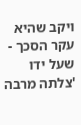ויקב שהיא עקר הסכך - שעל ידו 'צלתה מרבה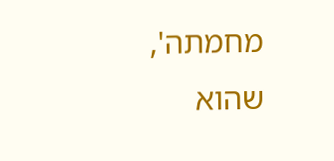מחמתה', שהוא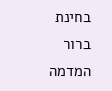בחינת ברור המדמה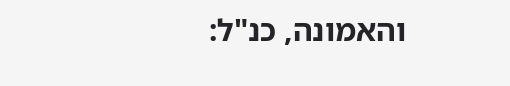והאמונה, כנ"ל: